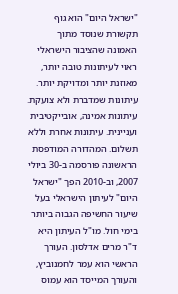"ישראל היום" הוא גוף תקשורת שנוסד מתוך האמונה שהציבור הישראלי ראוי לעיתונות טובה יותר, מאוזנת יותר ומדויקת יותר. עיתונות שמדברת ולא צועקת. עיתונות אמינה, אובייקטיבית ועניינית. עיתונות אחרת וללא תשלום. המהדורה המודפסת הראשונה פורסמה ב-30 ביולי 2007, וב-2010 הפך "ישראל היום" לעיתון הישראלי בעל שיעור החשיפה הגבוה ביותר בימי חול. מו"ל העיתון היא ד"ר מרים אדלסון. העורך הראשי הוא עמר לחמנוביץ, והעורך המייסד הוא עמוס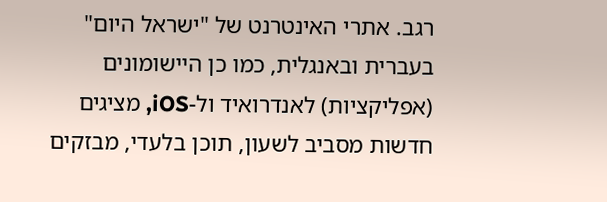רגב. אתרי האינטרנט של "ישראל היום" בעברית ובאנגלית, כמו כן היישומונים (אפליקציות) לאנדרואיד ול-iOS, מציגים חדשות מסביב לשעון, תוכן בלעדי, מבזקים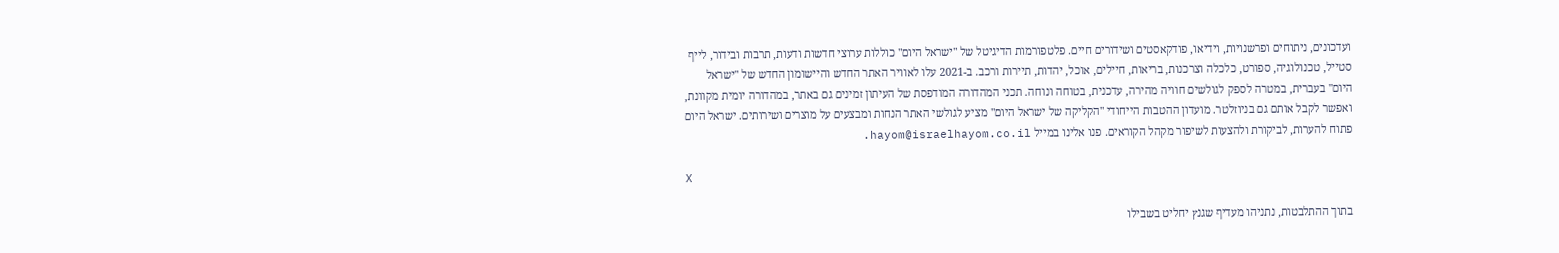ועדכונים, ניתוחים ופרשנויות, וידיאו, פודקאסטים ושידורים חיים. פלטפורמות הדיגיטל של "ישראל היום" כוללות ערוצי חדשות ודעות, תרבות ובידור, לייף סטייל, טכנולוגיה, ספורט, כלכלה וצרכנות, בריאות, חיילים, אוכל, יהדות, תיירות ורכב. ב-2021 עלו לאוויר האתר החדש והיישומון החדש של "ישראל היום" בעברית, במטרה לספק לגולשים חוויה מהירה, עדכנית, בטוחה ונוחה. תכני המהדורה המודפסת של העיתון זמינים גם באתר, במהדורה יומית מקוונת, ואפשר לקבל אותם גם בניוזלטר. מועדון ההטבות הייחודי "הקליקה של ישראל היום" מציע לגולשי האתר הנחות ומבצעים על מוצרים ושירותים. ישראל היום פתוח להערות, לביקורת ולהצעות לשיפור מקהל הקוראים. פנו אלינו במייל hayom@israelhayom.co.il.

X

בתוך ההתלבטות, נתניהו מעדיף שגנץ יחליט בשבילו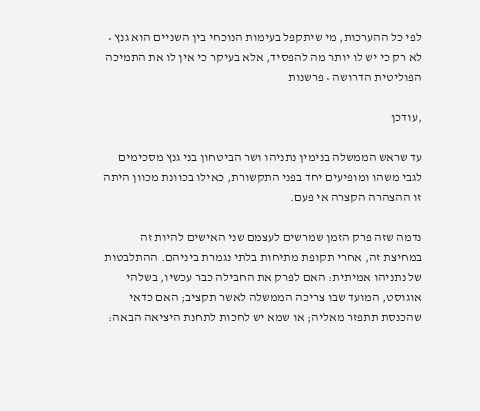לפי כל ההערכות, מי שיתקפל בעימות הנוכחי בין השניים הוא גנץ • לא רק כי יש לו יותר מה להפסיד, אלא בעיקר כי אין לו את התמיכה הפוליטית הדרושה • פרשנות

,עודכן

עד שראש הממשלה בנימין נתניהו ושר הביטחון בני גנץ מסכימים לגבי משהו ומופיעים יחד בפני התקשורת, כאילו בכוונת מכוון היתה זו ההצהרה הקצרה אי פעם.

נדמה שזה פרק הזמן שמרשים לעצמם שני האישים להיות זה במחיצת זה, אחרי תקופת מתיחות בלתי נגמרת ביניהם. ההתלבטות של נתניהו אמיתית: האם לפרק את החבילה כבר עכשיו, בשלהי אוגוסט, המועד שבו צריכה הממשלה לאשר תקציב; האם כדאי שהכנסת תתפזר מאליה; או שמא יש לחכות לתחנת היציאה הבאה: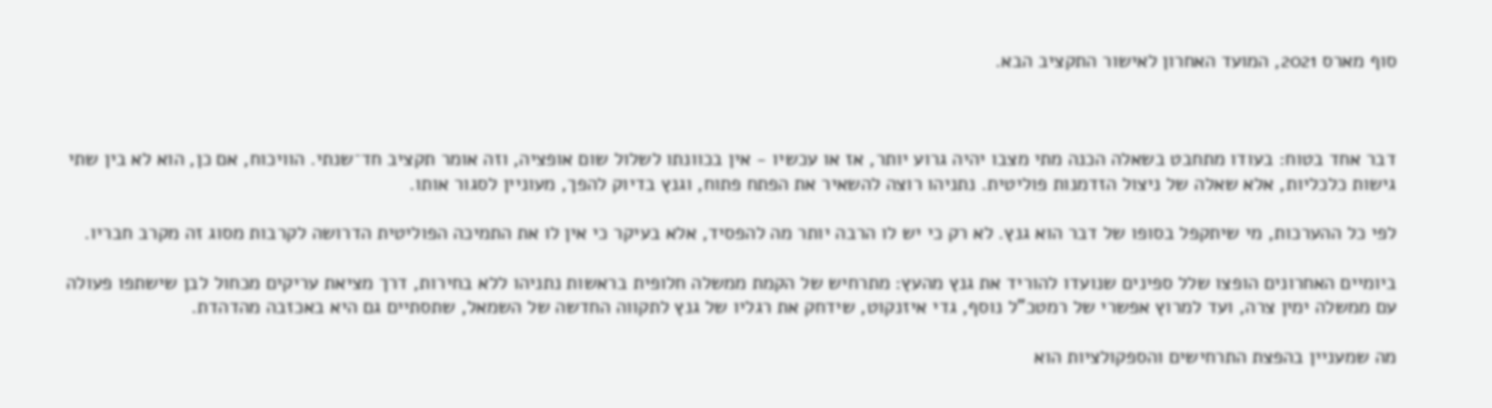סוף מארס 2021, המועד האחרון לאישור התקציב הבא.



דבר אחד בטוח: בעודו מתחבט בשאלה הכנה מתי מצבו יהיה גרוע יותר, אז או עכשיו - אין בכוונתו לשלול שום אופציה, וזה אומר תקציב חד־שנתי. הוויכוח, אם כן, הוא לא בין שתי גישות כלכליות, אלא שאלה של ניצול הזדמנות פוליטית. נתניהו רוצה להשאיר את הפתח פתוח, וגנץ בדיוק להפך, מעוניין לסגור אותו.

לפי כל ההערכות, מי שיתקפל בסופו של דבר הוא גנץ. לא רק כי יש לו הרבה יותר מה להפסיד, אלא בעיקר כי אין לו את התמיכה הפוליטית הדרושה לקרבות מסוג זה מקרב חבריו.

ביומיים האחרונים הופצו שלל ספינים שנועדו להוריד את גנץ מהעץ: מתרחיש של הקמת ממשלה חלופית בראשות נתניהו ללא בחירות, דרך מציאת עריקים מכחול לבן שישתפו פעולה עם ממשלה ימין צרה, ועד למרוץ אפשרי של רמטכ"ל נוסף, גדי איזנקוט, שידחק את רגליו של גנץ לתקווה החדשה של השמאל, שתסתיים גם היא באכזבה מהדהדת.

מה שמעניין בהפצת התרחישים והספקולציות הוא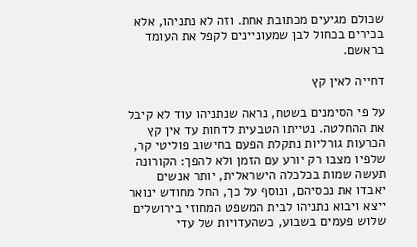שכולם מגיעים מכתובת אחת. וזה לא נתניהו, אלא בכירים בכחול לבן שמעוניינים לקפל את העומד בראשם.

דחייה לאין קץ

על פי הסימנים בשטח, נראה שנתניהו עוד לא קיבל את ההחלטה. נטייתו הטבעית לדחות עד אין קץ הכרעות גורליות נתקלת הפעם בחישוב פוליטי קר, שלפיו מצבו רק יורע עם הזמן ולא להפך: הקורונה תעשה שמות בכלכלה הישראלית, יותר אנשים יאבדו את נכסיהם, ונוסף על כך, החל מחודש ינואר ייצא ויבוא נתניהו לבית המשפט המחוזי בירושלים שלוש פעמים בשבוע, כשהעדויות של עדי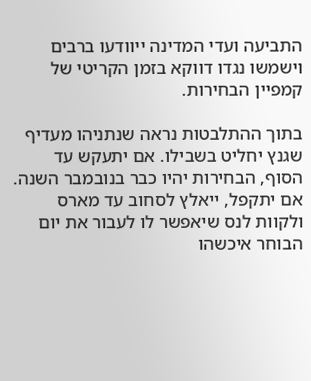התביעה ועדי המדינה ייוודעו ברבים וישמשו נגדו דווקא בזמן הקריטי של קמפיין הבחירות.

בתוך ההתלבטות נראה שנתניהו מעדיף שגנץ יחליט בשבילו. אם יתעקש עד הסוף, הבחירות יהיו כבר בנובמבר השנה. אם יתקפל, ייאלץ לסחוב עד מארס ולקוות לנס שיאפשר לו לעבור את יום הבוחר איכשהו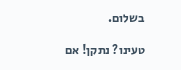בשלום.

טעינו? נתקן! אם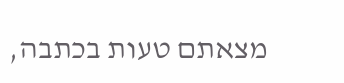מצאתם טעות בכתבה,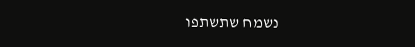נשמח שתשתפו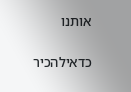אותנו

כדאילהכיר